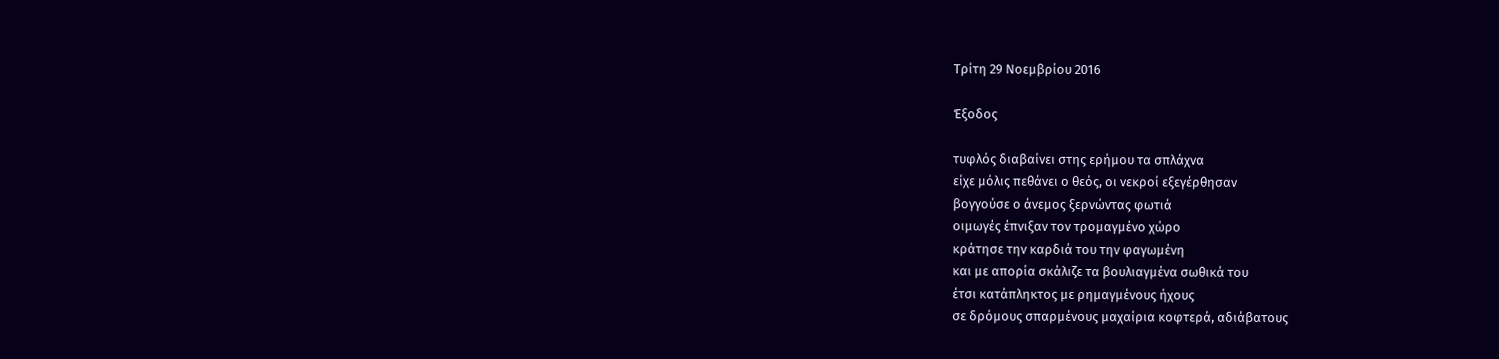Τρίτη 29 Νοεμβρίου 2016

Έξοδος

τυφλός διαβαίνει στης ερήμου τα σπλάχνα
είχε μόλις πεθάνει ο θεός, οι νεκροί εξεγέρθησαν
βογγούσε ο άνεμος ξερνώντας φωτιά
οιμωγές έπνιξαν τον τρομαγμένο χώρο
κράτησε την καρδιά του την φαγωμένη
και με απορία σκάλιζε τα βουλιαγμένα σωθικά του
έτσι κατάπληκτος με ρημαγμένους ήχους
σε δρόμους σπαρμένους μαχαίρια κοφτερά, αδιάβατους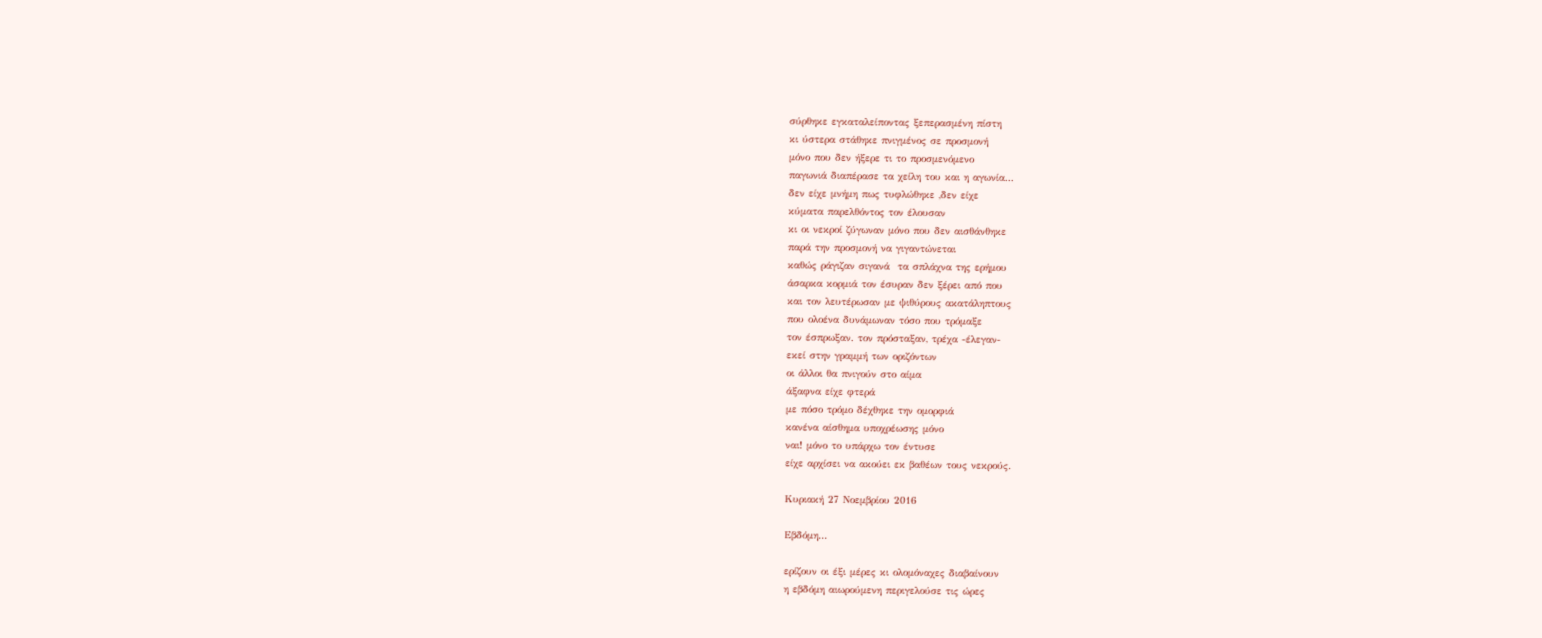σύρθηκε εγκαταλείποντας ξεπερασμένη πίστη
κι ύστερα στάθηκε πνιγμένος σε προσμονή
μόνο που δεν ήξερε τι το προσμενόμενο
παγωνιά διαπέρασε τα χείλη του και η αγωνία...
δεν είχε μνήμη πως τυφλώθηκε ,δεν είχε
κύματα παρελθόντος τον έλουσαν
κι οι νεκροί ζύγωναν μόνο που δεν αισθάνθηκε
παρά την προσμονή να γιγαντώνεται
καθώς ράγιζαν σιγανά  τα σπλάχνα της ερήμου
άσαρκα κορμιά τον έσυραν δεν ξέρει από που
και τον λευτέρωσαν με ψιθύρους ακατάληπτους
που ολοένα δυνάμωναν τόσο που τρόμαξε
τον έσπρωξαν. τον πρόσταξαν, τρέχα -έλεγαν-
εκεί στην γραμμή των οριζόντων
οι άλλοι θα πνιγούν στο αίμα
άξαφνα είχε φτερά
με πόσο τρόμο δέχθηκε την ομορφιά
κανένα αίσθημα υποχρέωσης μόνο
ναι! μόνο το υπάρχω τον έντυσε
είχε αρχίσει να ακούει εκ βαθέων τους νεκρούς.

Κυριακή 27 Νοεμβρίου 2016

Εβδόμη...

ερίζουν οι έξι μέρες κι ολομόναχες διαβαίνουν
η εβδόμη αιωρούμενη περιγελούσε τις ώρες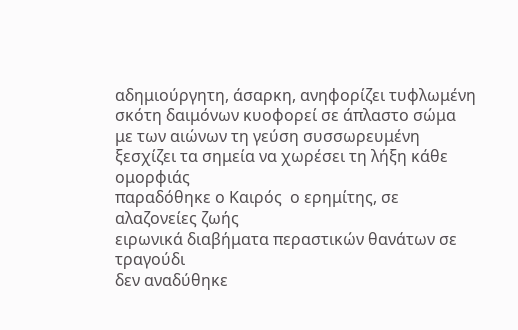αδημιούργητη, άσαρκη, ανηφορίζει τυφλωμένη
σκότη δαιμόνων κυοφορεί σε άπλαστο σώμα
με των αιώνων τη γεύση συσσωρευμένη
ξεσχίζει τα σημεία να χωρέσει τη λήξη κάθε ομορφιάς
παραδόθηκε ο Καιρός  ο ερημίτης, σε αλαζονείες ζωής
ειρωνικά διαβήματα περαστικών θανάτων σε τραγούδι
δεν αναδύθηκε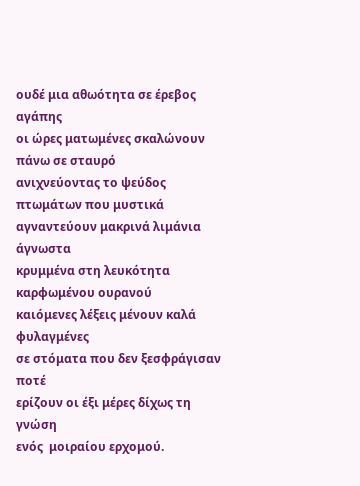ουδέ μια αθωότητα σε έρεβος αγάπης
οι ώρες ματωμένες σκαλώνουν πάνω σε σταυρό
ανιχνεύοντας το ψεύδος πτωμάτων που μυστικά
αγναντεύουν μακρινά λιμάνια άγνωστα
κρυμμένα στη λευκότητα καρφωμένου ουρανού
καιόμενες λέξεις μένουν καλά φυλαγμένες
σε στόματα που δεν ξεσφράγισαν ποτέ
ερίζουν οι έξι μέρες δίχως τη γνώση
ενός  μοιραίου ερχομού.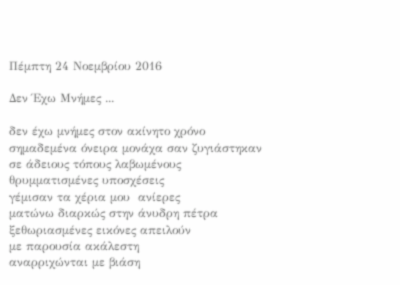Πέμπτη 24 Νοεμβρίου 2016

Δεν Έχω Μνήμες ...

δεν έχω μνήμες στον ακίνητο χρόνο
σημαδεμένα όνειρα μονάχα σαν ζυγιάστηκαν
σε άδειους τόπους λαβωμένους
θρυμματισμένες υποσχέσεις
γέμισαν τα χέρια μου  ανίερες
ματώνω διαρκώς στην άνυδρη πέτρα
ξεθωριασμένες εικόνες απειλούν
με παρουσία ακάλεστη
αναρριχώνται με βιάση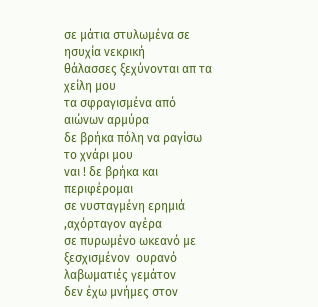σε μάτια στυλωμένα σε ησυχία νεκρική
θάλασσες ξεχύνονται απ τα χείλη μου
τα σφραγισμένα από αιώνων αρμύρα
δε βρήκα πόλη να ραγίσω το χνάρι μου
ναι ! δε βρήκα και περιφέρομαι
σε νυσταγμένη ερημιά ,αχόρταγον αγέρα
σε πυρωμένο ωκεανό με ξεσχισμένον  ουρανό
λαβωματιές γεμάτον
δεν έχω μνήμες στον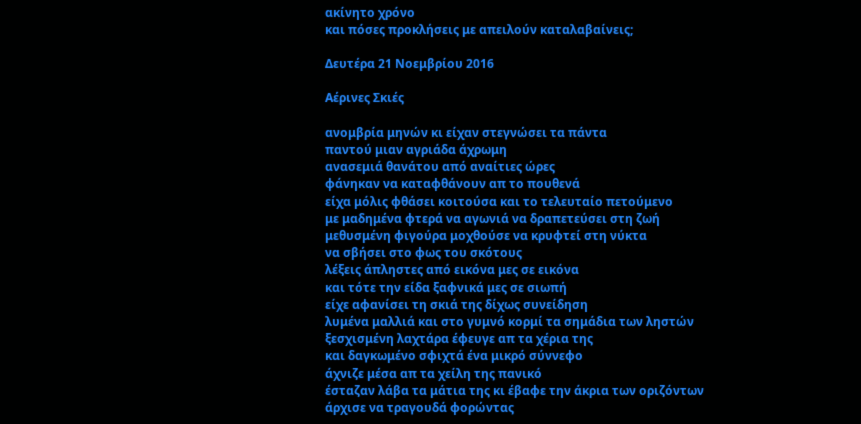ακίνητο χρόνο
και πόσες προκλήσεις με απειλούν καταλαβαίνεις;

Δευτέρα 21 Νοεμβρίου 2016

Αέρινες Σκιές

ανομβρία μηνών κι είχαν στεγνώσει τα πάντα
παντού μιαν αγριάδα άχρωμη
ανασεμιά θανάτου από αναίτιες ώρες
φάνηκαν να καταφθάνουν απ το πουθενά
είχα μόλις φθάσει κοιτούσα και το τελευταίο πετούμενο
με μαδημένα φτερά να αγωνιά να δραπετεύσει στη ζωή
μεθυσμένη φιγούρα μοχθούσε να κρυφτεί στη νύκτα
να σβήσει στο φως του σκότους
λέξεις άπληστες από εικόνα μες σε εικόνα
και τότε την είδα ξαφνικά μες σε σιωπή
είχε αφανίσει τη σκιά της δίχως συνείδηση
λυμένα μαλλιά και στο γυμνό κορμί τα σημάδια των ληστών
ξεσχισμένη λαχτάρα έφευγε απ τα χέρια της
και δαγκωμένο σφιχτά ένα μικρό σύννεφο
άχνιζε μέσα απ τα χείλη της πανικό
έσταζαν λάβα τα μάτια της κι έβαφε την άκρια των οριζόντων
άρχισε να τραγουδά φορώντας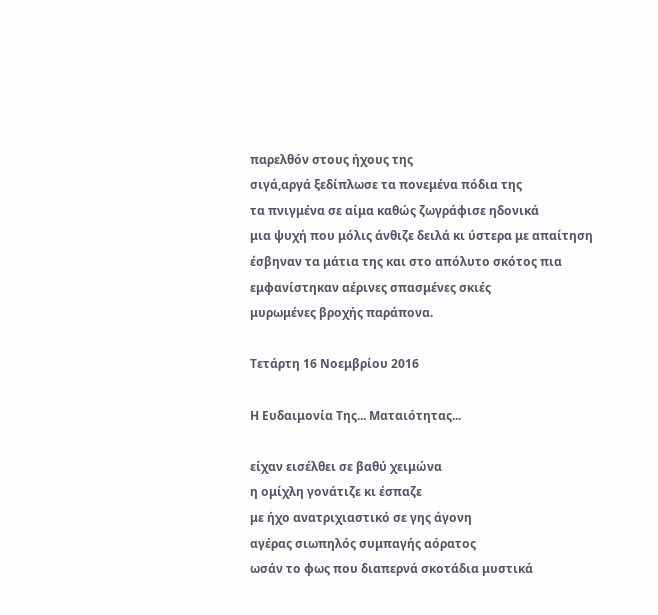παρελθόν στους ήχους της
σιγά,αργά ξεδίπλωσε τα πονεμένα πόδια της
τα πνιγμένα σε αίμα καθώς ζωγράφισε ηδονικά
μια ψυχή που μόλις άνθιζε δειλά κι ύστερα με απαίτηση
έσβηναν τα μάτια της και στο απόλυτο σκότος πια
εμφανίστηκαν αέρινες σπασμένες σκιές
μυρωμένες βροχής παράπονα.

Τετάρτη 16 Νοεμβρίου 2016

Η Ευδαιμονία Της... Ματαιότητας...

είχαν εισέλθει σε βαθύ χειμώνα
η ομίχλη γονάτιζε κι έσπαζε
με ήχο ανατριχιαστικό σε γης άγονη
αγέρας σιωπηλός συμπαγής αόρατος
ωσάν το φως που διαπερνά σκοτάδια μυστικά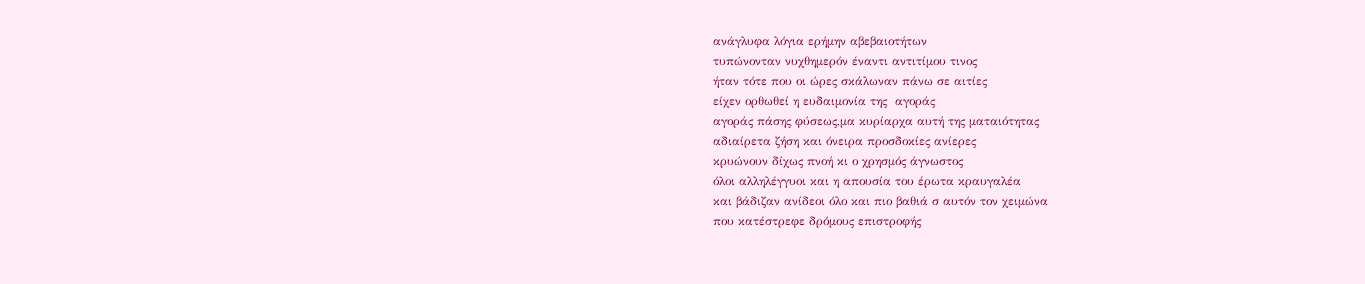ανάγλυφα λόγια ερήμην αβεβαιοτήτων
τυπώνονταν νυχθημερόν έναντι αντιτίμου τινος
ήταν τότε που οι ώρες σκάλωναν πάνω σε αιτίες
είχεν ορθωθεί η ευδαιμονία της  αγοράς
αγοράς πάσης φύσεως,μα κυρίαρχα αυτή της ματαιότητας
αδιαίρετα ζήση και όνειρα προσδοκίες ανίερες
κρυώνουν δίχως πνοή κι ο χρησμός άγνωστος
όλοι αλληλέγγυοι και η απουσία του έρωτα κραυγαλέα
και βάδιζαν ανίδεοι όλο και πιο βαθιά σ αυτόν τον χειμώνα
που κατέστρεφε δρόμους επιστροφής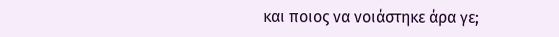και ποιος να νοιάστηκε άρα γε;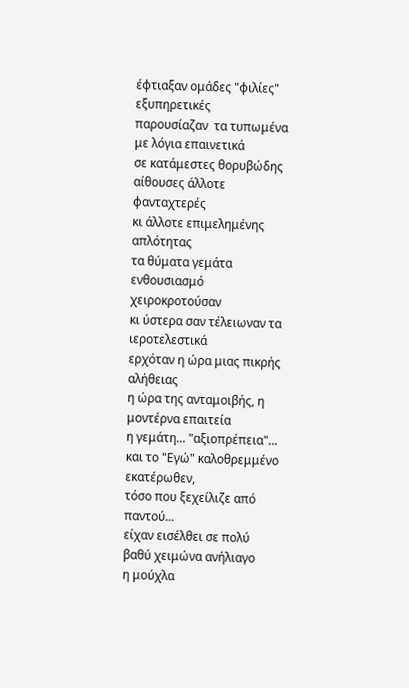έφτιαξαν ομάδες "φιλίες" εξυπηρετικές
παρουσίαζαν  τα τυπωμένα με λόγια επαινετικά
σε κατάμεστες θορυβώδης αίθουσες άλλοτε φανταχτερές
κι άλλοτε επιμελημένης απλότητας
τα θύματα γεμάτα ενθουσιασμό χειροκροτούσαν
κι ύστερα σαν τέλειωναν τα ιεροτελεστικά
ερχόταν η ώρα μιας πικρής αλήθειας
η ώρα της ανταμοιβής, η μοντέρνα επαιτεία
η γεμάτη... "αξιοπρέπεια"...
και το "Εγώ" καλοθρεμμένο εκατέρωθεν,
τόσο που ξεχείλιζε από παντού...
είχαν εισέλθει σε πολύ βαθύ χειμώνα ανήλιαγο
η μούχλα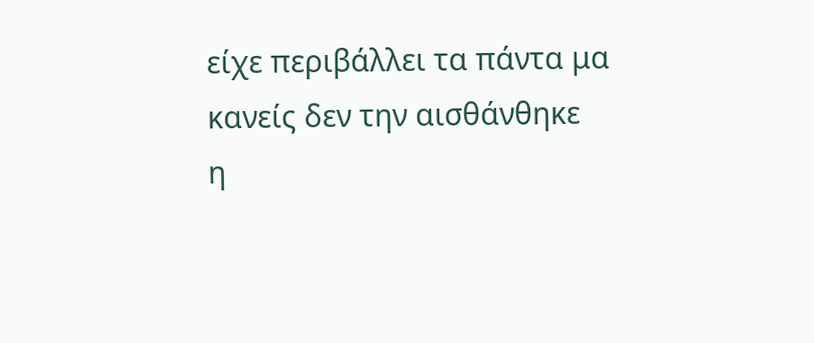είχε περιβάλλει τα πάντα μα κανείς δεν την αισθάνθηκε
η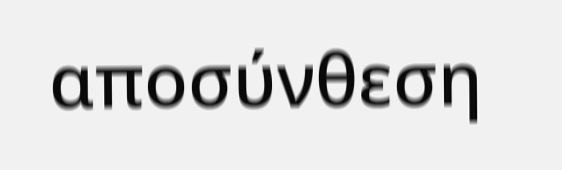αποσύνθεση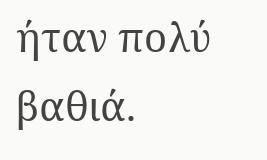ήταν πολύ βαθιά.